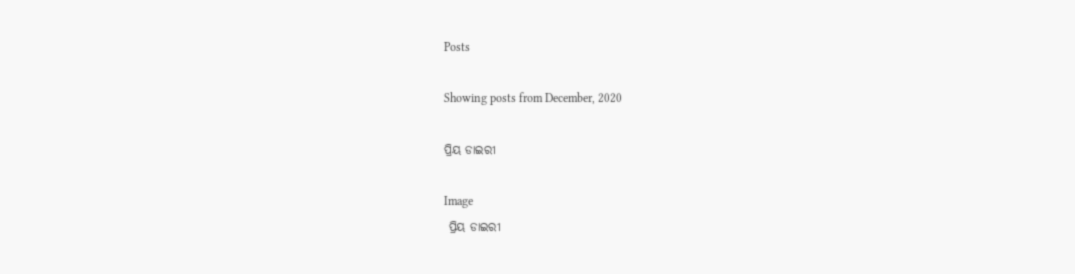Posts

Showing posts from December, 2020

ପ୍ରିୟ ଡାଇରୀ

Image
 ପ୍ରିୟ ଡାଇରୀ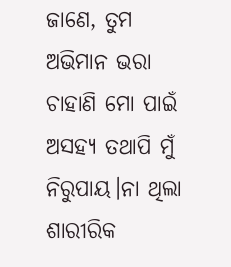ଜାଣେ, ତୁମ ଅଭିମାନ ଭରା ଚାହାଣି ମୋ ପାଇଁ ଅସହ୍ୟ ତଥାପି ମୁଁ ନିରୁପାୟ।ନା ଥିଲା ଶାରୀରିକ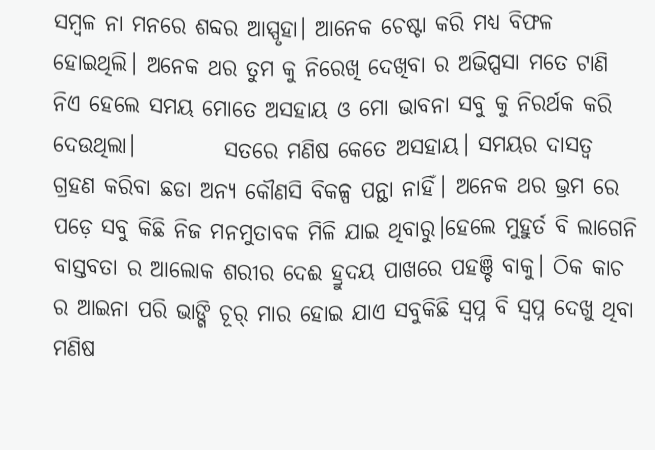ସମ୍ବଳ ନା ମନରେ ଶବ୍ଦର ଆସ୍ପୃହା। ଆନେକ ଚେଷ୍ଟା କରି ମଧ୍ୟ ବିଫଳ ହୋଇଥିଲି। ଅନେକ ଥର ତୁମ କୁ ନିରେଖି ଦେଖିବା ର ଅଭିପ୍ପସା ମତେ ଟାଣି ନିଏ ହେଲେ ସମୟ ମୋତେ ଅସହାୟ ଓ ମୋ ଭାବନା ସବୁ କୁ ନିରର୍ଥକ କରି ଦେଉଥିଲା।          ସତରେ ମଣିଷ କେତେ ଅସହାୟ। ସମୟର ଦାସତ୍ୱ ଗ୍ରହଣ କରିବା ଛଡା ଅନ୍ୟ କୌଣସି ବିକଳ୍ପ ପନ୍ଥା ନାହିଁ। ଅନେକ ଥର ଭ୍ରମ ରେ ପଡ଼େ ସବୁ କିଛି ନିଜ ମନମୁତାବକ ମିଳି ଯାଇ ଥିବାରୁ।ହେଲେ ମୁହୁର୍ତ ବି ଲାଗେନି ବାସ୍ତବତା ର ଆଲୋକ ଶରୀର ଦେଈ ହ୍ରୁଦୟ ପାଖରେ ପହଞ୍ଚି ବାକୁ। ଠିକ କାଚ ର ଆଇନା ପରି ଭାଙ୍ଗି ଚୂର୍ ମାର ହୋଇ ଯାଏ ସବୁକିଛି ସ୍ବପ୍ନ ବି ସ୍ବପ୍ନ ଦେଖୁ ଥିବା ମଣିଷ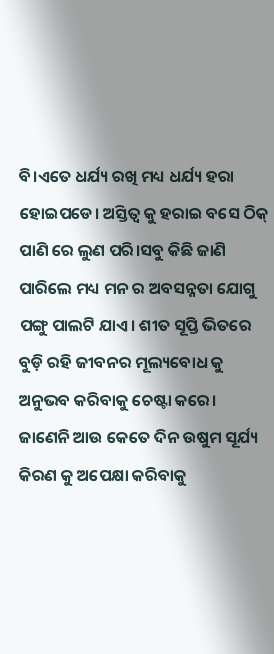ବି।ଏତେ ଧର୍ଯ୍ୟ ରଖି ମଧ୍ୟ ଧର୍ଯ୍ୟ ହରା ହୋଇପଡେ। ଅସ୍ତିତ୍ବ କୁ ହରାଇ ବସେ ଠିକ୍ ପାଣି ରେ ଲୁଣ ପରି।ସବୁ କିଛି ଜାଣି ପାରିଲେ ମଧ୍ୟ ମନ ର ଅବସନ୍ନତା ଯୋଗୁ ପଙ୍ଗୁ ପାଲଟି ଯାଏ। ଶୀତ ସୂପ୍ତି ଭିତରେ ବୁଡ଼ି ରହି ଜୀବନର ମୂଲ୍ୟବୋଧ କୁ ଅନୁଭବ କରିବାକୁ ଚେଷ୍ଟା କରେ। ଜାଣେନି ଆଉ କେତେ ଦିନ ଉଷୁମ ସୂର୍ଯ୍ୟ କିରଣ କୁ ଅପେକ୍ଷା କରିବାକୁ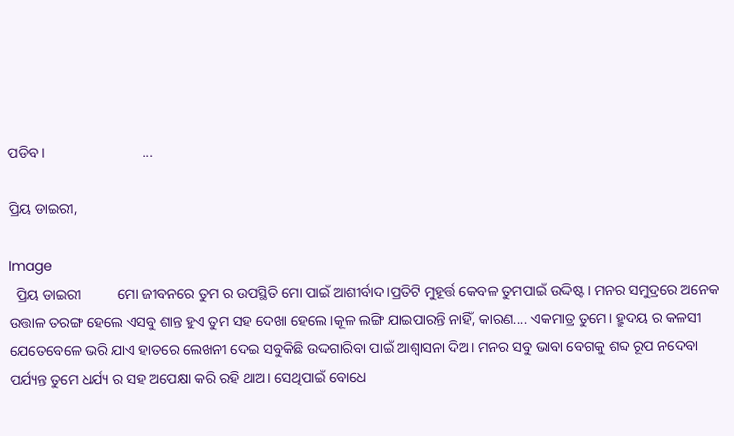ପଡିବ।                           ...

ପ୍ରିୟ ଡାଇରୀ,

Image
  ପ୍ରିୟ ଡାଇରୀ          ମୋ ଜୀବନରେ ତୁମ ର ଉପସ୍ଥିତି ମୋ ପାଇଁ ଆଶୀର୍ବାଦ।ପ୍ରତିଟି ମୁହୂର୍ତ୍ତ କେବଳ ତୁମପାଇଁ ଉଦ୍ଦିଷ୍ଟ। ମନର ସମୁଦ୍ରରେ ଅନେକ ଉତ୍ତାଳ ତରଙ୍ଗ ହେଲେ ଏସବୁ ଶାନ୍ତ ହୁଏ ତୁମ ସହ ଦେଖା ହେଲେ।କୂଳ ଲଙ୍ଗି ଯାଇପାରନ୍ତି ନାହିଁ, କାରଣ.... ଏକମାତ୍ର ତୁମେ। ହ୍ରୁଦୟ ର କଳସୀ ଯେତେବେଳେ ଭରି ଯାଏ ହାତରେ ଲେଖନୀ ଦେଇ ସବୁକିଛି ଉଦ୍ଦଗାରିବା ପାଇଁ ଆଶ୍ଵାସନା ଦିଅ। ମନର ସବୁ ଭାବା ବେଗକୁ ଶବ୍ଦ ରୂପ ନଦେବା ପର୍ଯ୍ୟନ୍ତ ତୁମେ ଧର୍ଯ୍ୟ ର ସହ ଅପେକ୍ଷା କରି ରହି ଥାଅ। ସେଥିପାଇଁ ବୋଧେ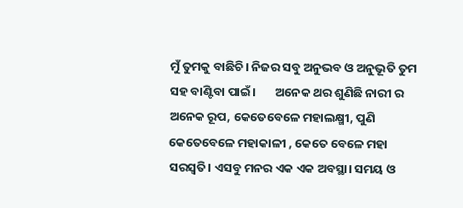ମୁଁ ତୁମକୁ ବାଛିଚି। ନିଜର ସବୁ ଅନୁଭବ ଓ ଅନୁଭୂତି ତୁମ ସହ ବାଣ୍ଟିବା ପାଇଁ।       ଅନେକ ଥର ଶୁଣିଛି ନାରୀ ର ଅନେକ ରୂପ, କେତେବେଳେ ମହାଲକ୍ଷ୍ମୀ, ପୁଣି କେତେବେଳେ ମହାକାଳୀ , କେତେ ବେଳେ ମହା ସରସ୍ଵତି। ଏସବୁ ମନର ଏକ ଏକ ଅବସ୍ଥା। ସମୟ ଓ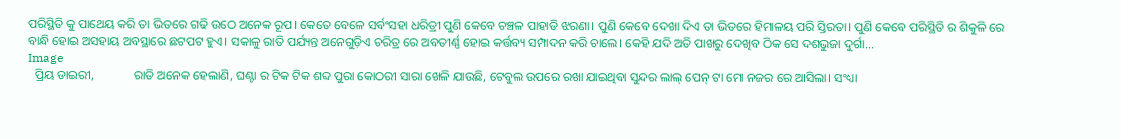ପରିସ୍ଥିତି କୁ ପାଥେୟ କରି ତା ଭିତରେ ଗଢି ଉଠେ ଅନେକ ରୂପ। କେତେ ବେଳେ ସର୍ବଂସହା ଧରିତ୍ରୀ ପୁଣି କେବେ ଚଞ୍ଚଳ ପାହାଡି ଝରଣା। ପୁଣି କେବେ ଦେଖା ଦିଏ ତା ଭିତରେ ହିମାଳୟ ପରି ସ୍ତିରତା। ପୁଣି କେବେ ପରିସ୍ଥିତି ର ଶିକୁଳି ରେ ବାନ୍ଧି ହୋଇ ଅସହାୟ ଅବସ୍ଥାରେ ଛଟପଟ ହୁଏ। ସକାଳୁ ରାତି ପର୍ଯ୍ୟନ୍ତ ଅନେଗୁଡ଼ିଏ ଚରିତ୍ର ରେ ଅବତୀର୍ଣ୍ଣ ହୋଇ କର୍ତ୍ତବ୍ୟ ସମ୍ପାଦନ କରି ଚାଲେ। କେହି ଯଦି ଅତି ପାଖରୁ ଦେଖିବ ଠିକ ସେ ଦଶଭୁଜା ଦୁର୍ଗା...
Image
  ପ୍ରିୟ ଡାଇରୀ,             ରାତି ଅନେକ ହେଲାଣି, ଘଣ୍ଟା ର ଟିକ ଟିକ ଶବ୍ଦ ପୁରା କୋଠରୀ ସାରା ଖେଳି ଯାଉଛି, ଟେବୁଲ ଉପରେ ରଖା ଯାଇଥିବା ସୁନ୍ଦର ଲାଲ୍ ପେନ୍ ଟା ମୋ ନଜର ରେ ଆସିଲା। ସଂଧ୍ୟା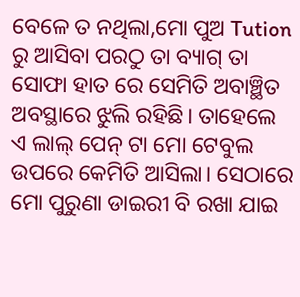ବେଳେ ତ ନଥିଲା,ମୋ ପୁଅ Tution ରୁ ଆସିବା ପରଠୁ ତା ବ୍ୟାଗ୍ ତା ସୋଫା ହାତ ରେ ସେମିତି ଅବାଞ୍ଛିତ ଅବସ୍ଥାରେ ଝୁଲି ରହିଛି। ତାହେଲେ ଏ ଲାଲ୍ ପେନ୍ ଟା ମୋ ଟେବୁଲ ଉପରେ କେମିତି ଆସିଲା। ସେଠାରେ ମୋ ପୁରୁଣା ଡାଇରୀ ବି ରଖା ଯାଇ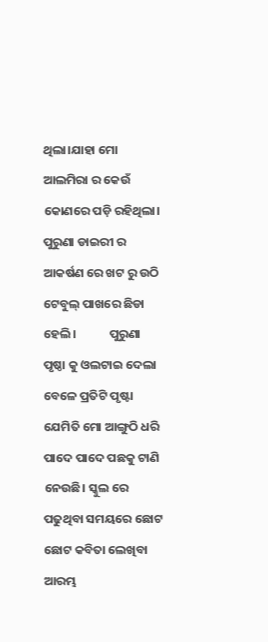ଥିଲା।ଯାହା ମୋ ଆଲମିରା ର କେଉଁ କୋଣରେ ପଡ଼ି ରହିଥିଲା। ପୁରୁଣା ଡାଇରୀ ର ଆକର୍ଷଣ ରେ ଖଟ ରୁ ଉଠି ଟେବୁଲ୍ ପାଖରେ ଛିଡା ହେଲି।            ପୁରୁଣା ପୃଷ୍ଠା କୁ ଓଲଟାଇ ଦେଲା ବେଳେ ପ୍ରତିଟି ପୃଷ୍ଟା ଯେମିତି ମୋ ଆଙ୍ଗୁଠି ଧରି ପାଦେ ପାଦେ ପଛକୁ ଟାଣି ନେଉଛି। ସ୍କୁଲ ରେ ପଢୁଥିବା ସମୟରେ ଛୋଟ ଛୋଟ କବିତା ଲେଖିବା ଆରମ୍ଭ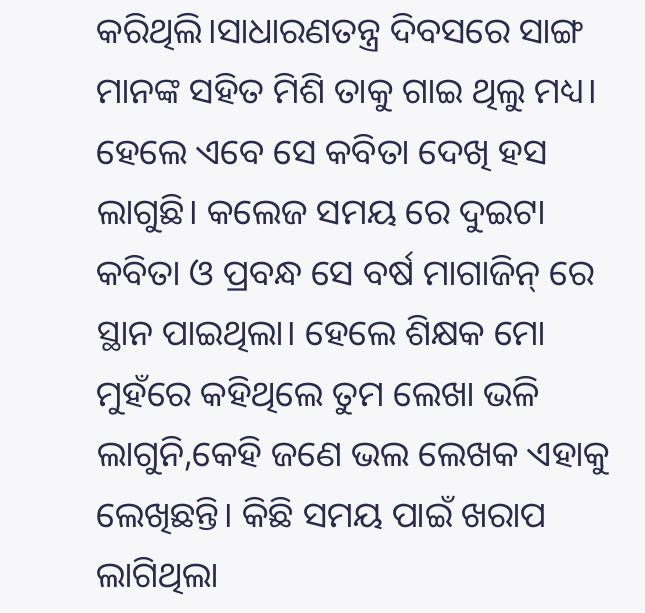କରିଥିଲି।ସାଧାରଣତନ୍ତ୍ର ଦିବସରେ ସାଙ୍ଗ ମାନଙ୍କ ସହିତ ମିଶି ତାକୁ ଗାଇ ଥିଲୁ ମଧ୍ୟ। ହେଲେ ଏବେ ସେ କବିତା ଦେଖି ହସ ଲାଗୁଛି। କଲେଜ ସମୟ ରେ ଦୁଇଟା କବିତା ଓ ପ୍ରବନ୍ଧ ସେ ବର୍ଷ ମାଗାଜିନ୍ ରେ ସ୍ଥାନ ପାଇଥିଲା। ହେଲେ ଶିକ୍ଷକ ମୋ ମୁହଁରେ କହିଥିଲେ ତୁମ ଲେଖା ଭଳି ଲାଗୁନି,କେହି ଜଣେ ଭଲ ଲେଖକ ଏହାକୁ ଲେଖିଛନ୍ତି। କିଛି ସମୟ ପାଇଁ ଖରାପ ଲାଗିଥିଲା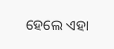ହେଲେ ଏହା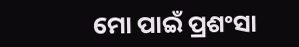ମୋ ପାଇଁ ପ୍ରଶଂସା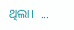ଥିଲା।  ...